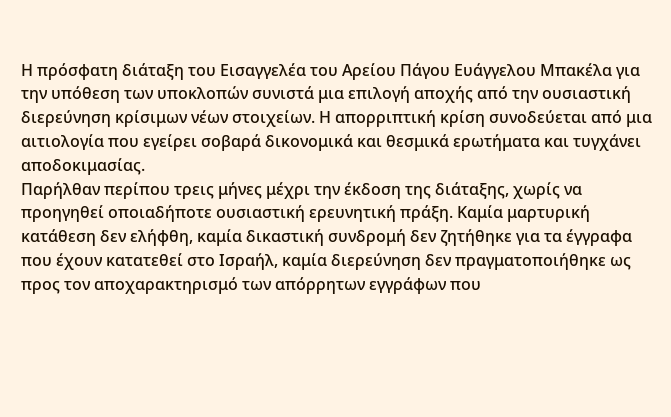Η πρόσφατη διάταξη του Εισαγγελέα του Αρείου Πάγου Ευάγγελου Μπακέλα για την υπόθεση των υποκλοπών συνιστά μια επιλογή αποχής από την ουσιαστική διερεύνηση κρίσιμων νέων στοιχείων. Η απορριπτική κρίση συνοδεύεται από μια αιτιολογία που εγείρει σοβαρά δικονομικά και θεσμικά ερωτήματα και τυγχάνει αποδοκιμασίας.
Παρήλθαν περίπου τρεις μήνες μέχρι την έκδοση της διάταξης, χωρίς να προηγηθεί οποιαδήποτε ουσιαστική ερευνητική πράξη. Καμία μαρτυρική κατάθεση δεν ελήφθη, καμία δικαστική συνδρομή δεν ζητήθηκε για τα έγγραφα που έχουν κατατεθεί στο Ισραήλ, καμία διερεύνηση δεν πραγματοποιήθηκε ως προς τον αποχαρακτηρισμό των απόρρητων εγγράφων που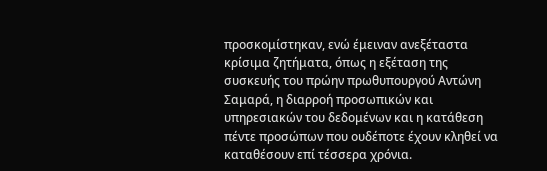προσκομίστηκαν, ενώ έμειναν ανεξέταστα κρίσιμα ζητήματα, όπως η εξέταση της συσκευής του πρώην πρωθυπουργού Αντώνη Σαμαρά, η διαρροή προσωπικών και υπηρεσιακών του δεδομένων και η κατάθεση πέντε προσώπων που ουδέποτε έχουν κληθεί να καταθέσουν επί τέσσερα χρόνια.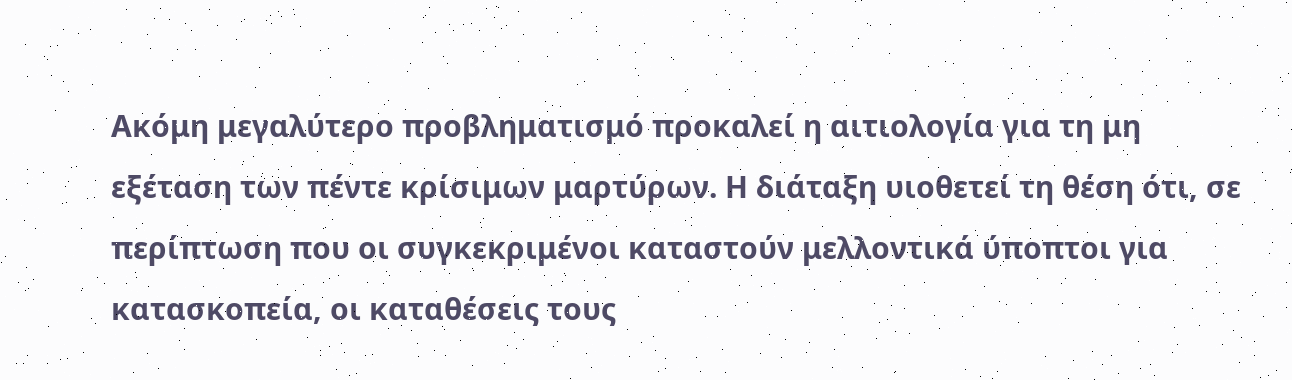Ακόμη μεγαλύτερο προβληματισμό προκαλεί η αιτιολογία για τη μη εξέταση των πέντε κρίσιμων μαρτύρων. Η διάταξη υιοθετεί τη θέση ότι, σε περίπτωση που οι συγκεκριμένοι καταστούν μελλοντικά ύποπτοι για κατασκοπεία, οι καταθέσεις τους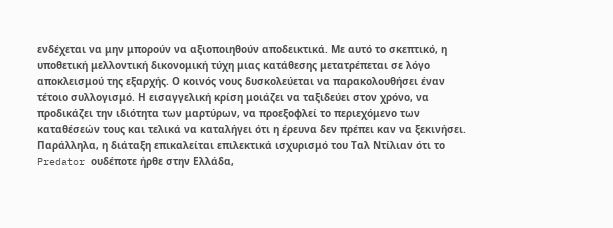ενδέχεται να μην μπορούν να αξιοποιηθούν αποδεικτικά. Με αυτό το σκεπτικό, η υποθετική μελλοντική δικονομική τύχη μιας κατάθεσης μετατρέπεται σε λόγο αποκλεισμού της εξαρχής. Ο κοινός νους δυσκολεύεται να παρακολουθήσει έναν τέτοιο συλλογισμό. Η εισαγγελική κρίση μοιάζει να ταξιδεύει στον χρόνο, να προδικάζει την ιδιότητα των μαρτύρων, να προεξοφλεί το περιεχόμενο των καταθέσεών τους και τελικά να καταλήγει ότι η έρευνα δεν πρέπει καν να ξεκινήσει.
Παράλληλα, η διάταξη επικαλείται επιλεκτικά ισχυρισμό του Ταλ Ντίλιαν ότι το Predator ουδέποτε ήρθε στην Ελλάδα,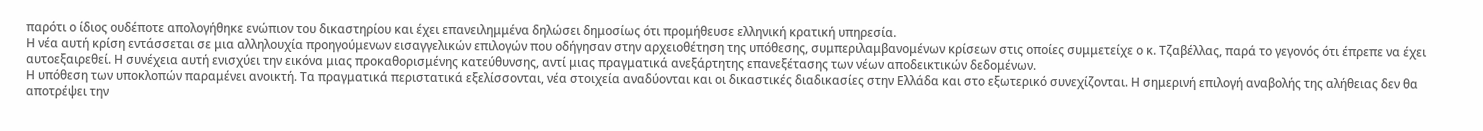παρότι ο ίδιος ουδέποτε απολογήθηκε ενώπιον του δικαστηρίου και έχει επανειλημμένα δηλώσει δημοσίως ότι προμήθευσε ελληνική κρατική υπηρεσία.
Η νέα αυτή κρίση εντάσσεται σε μια αλληλουχία προηγούμενων εισαγγελικών επιλογών που οδήγησαν στην αρχειοθέτηση της υπόθεσης, συμπεριλαμβανομένων κρίσεων στις οποίες συμμετείχε ο κ. Τζαβέλλας, παρά το γεγονός ότι έπρεπε να έχει αυτοεξαιρεθεί. Η συνέχεια αυτή ενισχύει την εικόνα μιας προκαθορισμένης κατεύθυνσης, αντί μιας πραγματικά ανεξάρτητης επανεξέτασης των νέων αποδεικτικών δεδομένων.
Η υπόθεση των υποκλοπών παραμένει ανοικτή. Τα πραγματικά περιστατικά εξελίσσονται, νέα στοιχεία αναδύονται και οι δικαστικές διαδικασίες στην Ελλάδα και στο εξωτερικό συνεχίζονται. Η σημερινή επιλογή αναβολής της αλήθειας δεν θα αποτρέψει την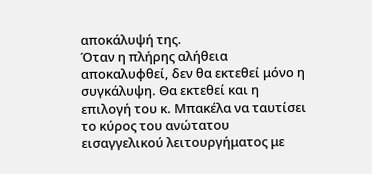αποκάλυψή της.
Όταν η πλήρης αλήθεια αποκαλυφθεί, δεν θα εκτεθεί μόνο η συγκάλυψη. Θα εκτεθεί και η επιλογή του κ. Μπακέλα να ταυτίσει το κύρος του ανώτατου εισαγγελικού λειτουργήματος με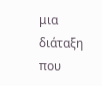μια διάταξη που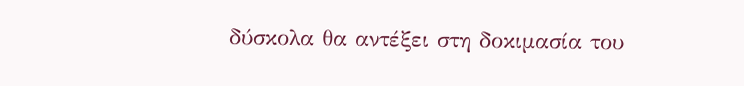δύσκολα θα αντέξει στη δοκιμασία του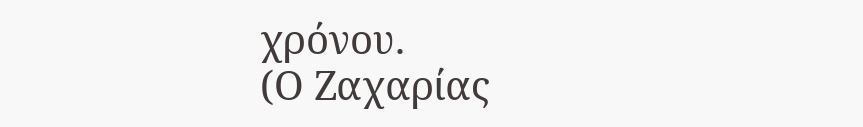χρόνου.
(Ο Ζαχαρίας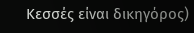Κεσσές είναι δικηγόρος)